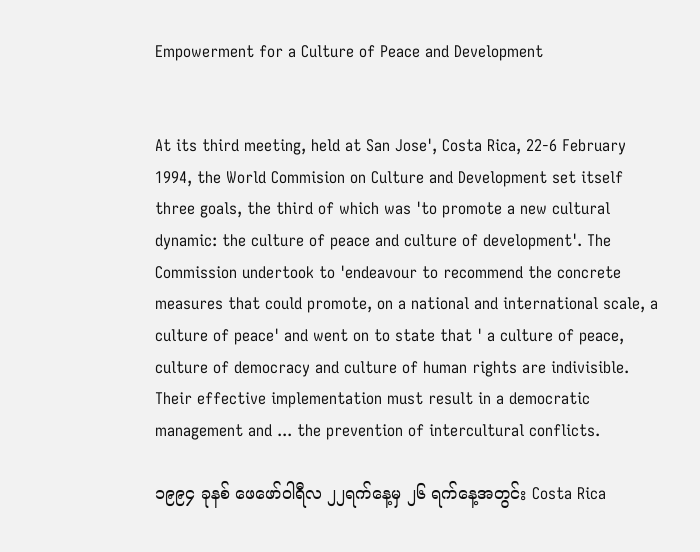Empowerment for a Culture of Peace and Development


At its third meeting, held at San Jose', Costa Rica, 22-6 February 1994, the World Commision on Culture and Development set itself three goals, the third of which was 'to promote a new cultural dynamic: the culture of peace and culture of development'. The Commission undertook to 'endeavour to recommend the concrete measures that could promote, on a national and international scale, a culture of peace' and went on to state that ' a culture of peace, culture of democracy and culture of human rights are indivisible. Their effective implementation must result in a democratic management and ... the prevention of intercultural conflicts.

၁၉၉၄ ခုနစ် ဖေဖော်ဝါရီလ ၂၂ရက်နေ့မှ ၂၆ ရက်နေ့အတွင်း Costa Rica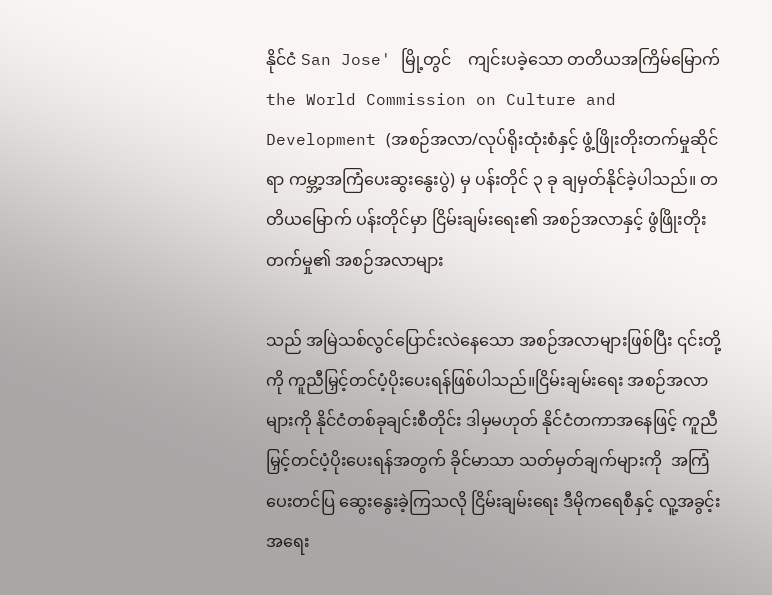နိုင်ငံ San Jose' မြို့တွင်    ကျင်းပခဲ့သော တတိယအကြိမ်မြောက် the World Commission on Culture and Development (အစဉ်အလာ/လုပ်ရိုးထုံးစံနှင့် ဖွံ့ဖြိုးတိုးတက်မှုဆိုင်ရာ ကမ္ဘာ့အကြံပေးဆွးနွေးပွဲ) မှ ပန်းတိုင် ၃ ခု ချမှတ်နိုင်ခဲ့ပါသည်။ တတိယမြောက် ပန်းတိုင်မှာ ငြိမ်းချမ်းရေး၏ အစဉ်အလာနှင့် ဖွံဖြိုးတိုးတက်မှု၏ အစဉ်အလာများ

သည် အမြဲသစ်လွင်ပြောင်းလဲနေသော အစဉ်အလာများဖြစ်ပြီး ၎င်းတို့ကို ကူညီမြှင့်တင်ပံ့ပိုးပေးရန်ဖြစ်ပါသည်။ငြိမ်းချမ်းရေး အစဉ်အလာများကို နိုင်ငံတစ်ခုချင်းစီတိုင်း ဒါမှမဟုတ် နိုင်ငံတကာအနေဖြင့် ကူညီမြှင့်တင်ပံ့ပိုးပေးရန်အတွက် ခိုင်မာသာ သတ်မှတ်ချက်များကို  အကြံပေးတင်ပြ ဆွေးနွေးခဲ့ကြသလို ငြိမ်းချမ်းရေး ဒီမိုကရေစီနှင့် လူ့အခွင့်းအရေး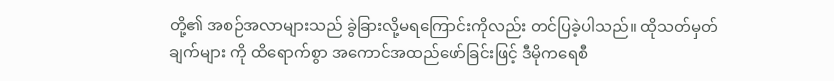တို့၏ အစဉ်အလာများသည် ခွဲခြားလို့မရကြောင်းကိုလည်း တင်ပြခဲ့ပါသည်။ ထိုသတ်မှတ်ချက်များ ကို ထိရောက်စွာ အကောင်အထည်ဖော်ခြင်းဖြင့် ဒီမိုကရေစီ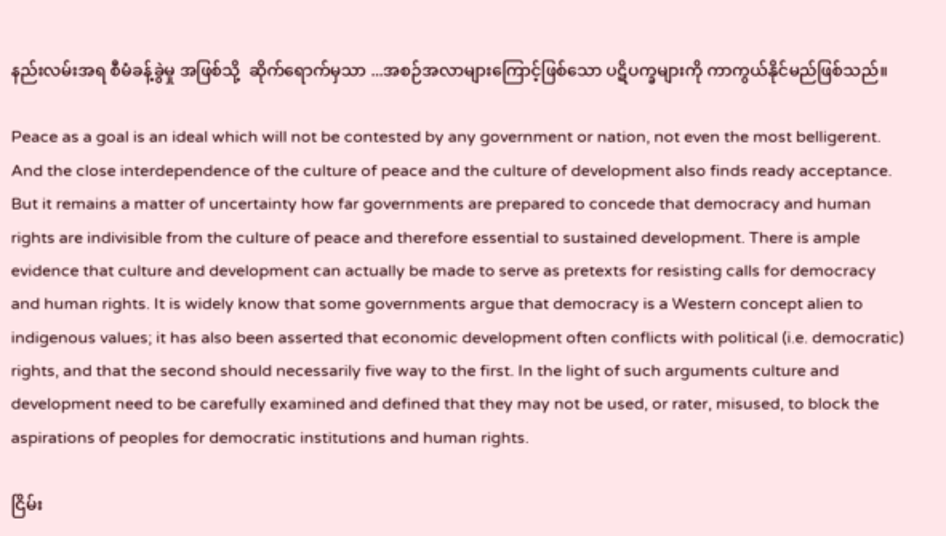နည်းလမ်းအရ စီမံခန့်ခွဲမှု အဖြစ်သို့  ဆိုက်ရောက်မှသာ ...အစဉ်အလာများကြောင့်ဖြစ်သော ပဋိပက္ခများကို ကာကွယ်နိုင်မည်ဖြစ်သည်။

Peace as a goal is an ideal which will not be contested by any government or nation, not even the most belligerent. And the close interdependence of the culture of peace and the culture of development also finds ready acceptance. But it remains a matter of uncertainty how far governments are prepared to concede that democracy and human rights are indivisible from the culture of peace and therefore essential to sustained development. There is ample evidence that culture and development can actually be made to serve as pretexts for resisting calls for democracy and human rights. It is widely know that some governments argue that democracy is a Western concept alien to indigenous values; it has also been asserted that economic development often conflicts with political (i.e. democratic) rights, and that the second should necessarily five way to the first. In the light of such arguments culture and development need to be carefully examined and defined that they may not be used, or rater, misused, to block the aspirations of peoples for democratic institutions and human rights.

ငြိမ်း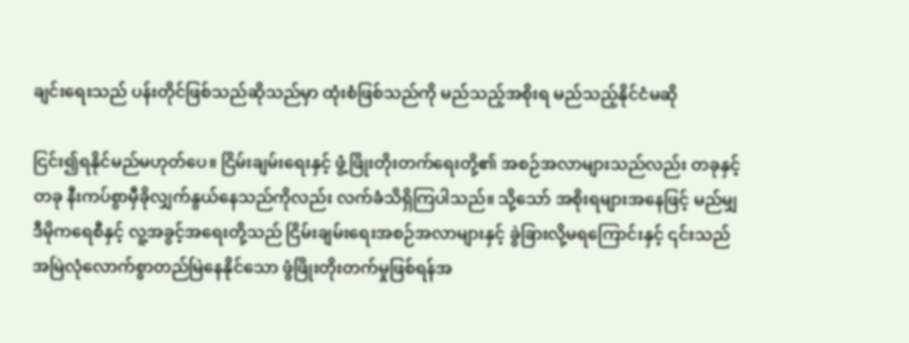ချင်းရေးသည် ပန်းတိုင်ဖြစ်သည်ဆိုသည်မှာ ထုံးစံဖြစ်သည်ကို မည်သည့်အစိုးရ မည်သည့်နိုင်ငံမဆို

ငြင်း၍ရနိုင်မည်မဟုတ်ပေ။ ငြိမ်းချမ်းရေးနှင့် ဖွံ့ဖြိုးတိုးတက်ရေးတို့၏ အစဉ်အလာများသည်လည်း တခုနှင့်တခု နီးကပ်စွာမှီခိုလျှက်နွယ်နေသည်ကိုလည်း လက်ခံသိရှိကြပါသည်။ သို့သော် အစိုးရများအနေဖြင့် မည်မျှ ဒီမိုကရေစီနှင့် လူ့အခွင့်အရေးတို့သည် ငြိမ်းချမ်းရေးအစဉ်အလာများနှင့် ခွဲခြားလို့မရကြောင်းနှင့် ၎င်းသည် အမြဲလုံလောက်စွာတည်မြဲနေနိုင်သော ဖွံဖြိုးတိုးတက်မှုဖြစ်ရန်အ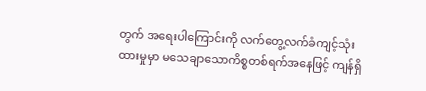တွက် အရေးပါကြောင်းကို လက်တွေ့လက်ခံကျင့်သုံးထားမှုမှာ မသေချာသောကိစ္စတစ်ရက်အနေဖြင့် ကျန်ရှိ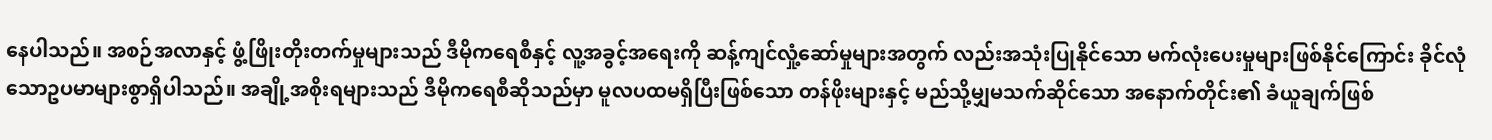နေပါသည်။ အစဉ်အလာနှင့် ဖွံ့ဖြိုးတိုးတက်မှုများသည် ဒီမိုကရေစီနှင့် လူ့အခွင့်အရေးကို ဆန့်ကျင်လှုံ့ဆော်မှုများအတွက် လည်းအသုံးပြုနိုင်သော မက်လုံးပေးမှုများဖြစ်နိုင်ကြောင်း ခိုင်လုံသောဥပမာများစွာရှိပါသည်။ အချို့အစိုးရများသည် ဒီမိုကရေစီဆိုသည်မှာ မူလပထမရှိပြီးဖြစ်သော တန်ဖိုးများနှင့် မည်သို့မျှမသက်ဆိုင်သော အနောက်တိုင်း၏ ခံယူချက်ဖြစ်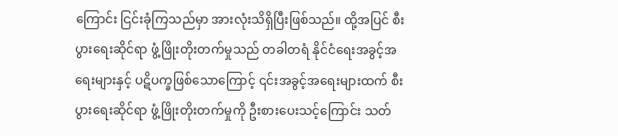ကြောင်း ငြင်းခုံကြသည်မှာ အားလုံးသိရှိပြီးဖြစ်သည်။ ထို့အပြင် စီးပွားရေးဆိုင်ရာ ဖွံ့ဖြိုးတိုးတက်မှုသည် တခါတရံ နိုင်ငံရေးအခွင့်အရေးများနှင့် ပဋိပက္ခဖြစ်သောကြောင့် ၎င်းအခွင့်အရေးများထက် စီးပွားရေးဆိုင်ရာ ဖွံ့ဖြိုးတိုးတက်မှုကို ဦးစားပေးသင့်ကြောင်း သတ်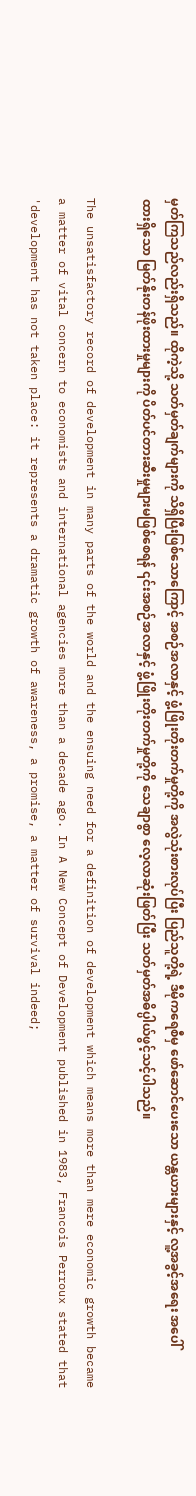မှတ်ကြသည်လည်းရှိသည်။ ထိုကဲ့သို့ သတ်မှတ်ချက်များကို သိရှိပြီးဖြစ်သောကြောင့် အစဉ်အလာနှင့် ဖွံ့ဖြိုးတိုးတက်မှုတို့ကို အလွဲသုံးစားလုပ်ပြီး ပြည်သူတို့ရဲ့ ဒီမိုကရေစီမှ ဖော်ဆောင်ပေးသော ယန္တယားများနှင့် လူ့အခွင့်အရေး အပေါ်ထားရှိသော မြတ်နိုးတန်ဖိုးထားမှုများကို ပိတ်ပင်တားဆီးမှုများမဖြစ်စေရန် ၎င်းအစဉ်အလာနှင့် ဖွံ့ဖြိုးတိုးတက်မှုတို့ကို သေချာစွာ လေ့လာဆုံးဖြတ်ပြီး သတ်မှတ်အဓိပ္ပါယ်ဖွင့်သင့်ပါသည်။

The unsatisfactory record of development in many parts of the world and the ensuing need for a definition of development which means more than mere economic growth became a matter of vital concern to economists and international agencies more than a decade ago. In A New Concept of Development published in 1983, Francois Perroux stated that 'development has not taken place: it represents a dramatic growth of awareness, a promise, a matter of survival indeed;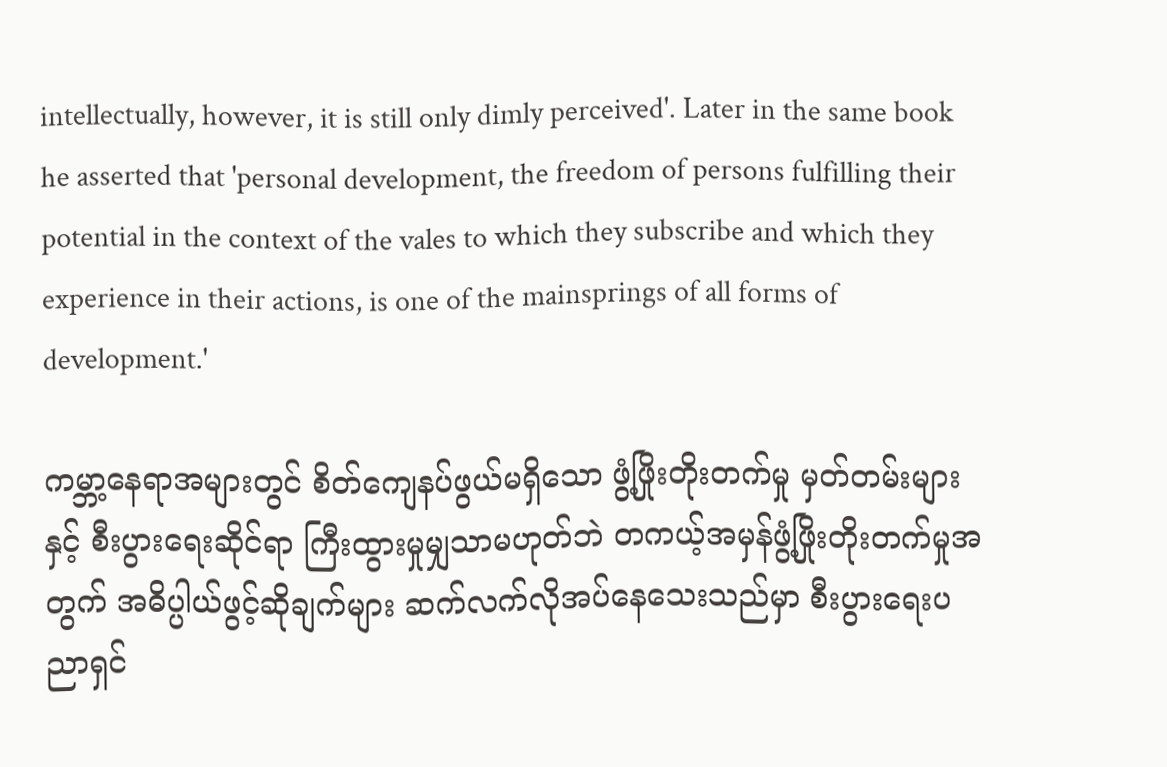intellectually, however, it is still only dimly perceived'. Later in the same book he asserted that 'personal development, the freedom of persons fulfilling their potential in the context of the vales to which they subscribe and which they experience in their actions, is one of the mainsprings of all forms of development.'

ကမ္ဘာ့နေရာအများတွင် စိတ်ကျေနပ်ဖွယ်မရှိသော ဖွံ့ဖြိုးတိုးတက်မှု မှတ်တမ်းများနှင့် စီးပွားရေးဆိုင်ရာ ကြီးထွားမှုမျှသာမဟုတ်ဘဲ တကယ့်အမှန်ဖွံ့ဖြိုးတိုးတက်မှုအတွက် အဓိပ္ပါယ်ဖွင့်ဆိုချက်များ ဆက်လက်လိုအပ်နေသေးသည်မှာ စီးပွားရေးပညာရှင်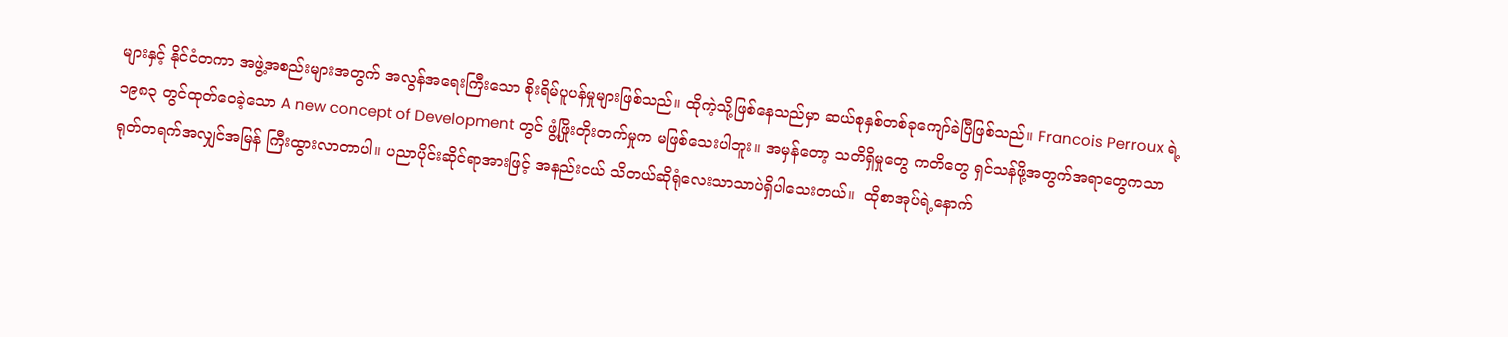များနှင့် နိုင်ငံတကာ အဖွဲ့အစည်းများအတွက် အလွန်အရေးကြီးသော စိုးရိမ်ပူပန်မှုများဖြစ်သည်။ ထိုကဲ့သို့ဖြစ်နေသည်မှာ ဆယ်စုနှစ်တစ်ခုကျော်ခဲပြီဖြစ်သည်။ Francois Perroux ရဲ့ ၁၉၈၃ တွင်ထုတ်ဝေခဲ့သော A new concept of Development တွင် ဖွံ့ဖြိုးတိုးတက်မှုက မဖြစ်သေးပါဘူး။ အမှန်တော့ သတိရှိမှုတွေ ကတိတွေ ရှင်သန်ဖို့အတွက်အရာတွေကသာ ရုတ်တရက်အလျှင်အမြန် ကြီးထွားလာတာပါ။ ပညာပိုင်းဆိုင်ရာအားဖြင့် အနည်းငယ် သိတယ်ဆိုရုံလေးသာသာပဲရှိပါသေးတယ်။  ထိုစာအုပ်ရဲ့နောက်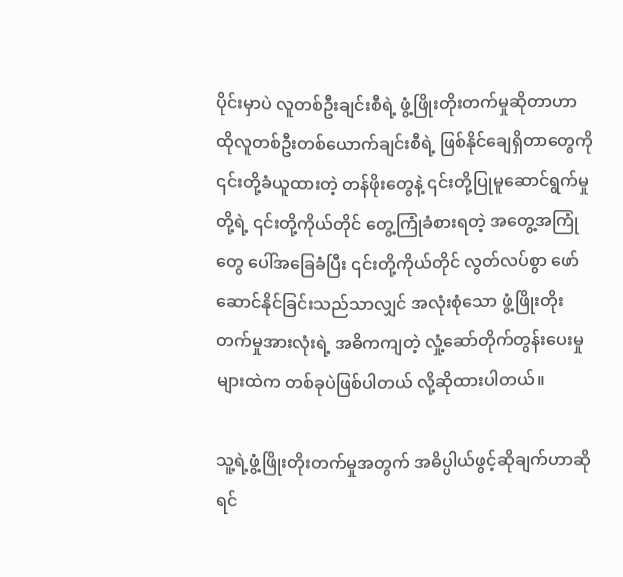ပိုင်းမှာပဲ လူတစ်ဦးချင်းစီရဲ့ ဖွံ့ဖြိုးတိုးတက်မှုဆိုတာဟာ ထိုလူတစ်ဦးတစ်ယောက်ချင်းစီရဲ့ ဖြစ်နိုင်ချေရှိတာတွေကို ၎င်းတို့ခံယူထားတဲ့ တန်ဖိုးတွေနဲ့ ၎င်းတို့ပြုမူဆောင်ရွက်မှုတို့ရဲ့ ၎င်းတို့ကိုယ်တိုင် ‌တွေ့ကြုံခံစားရတဲ့ အတွေ့အကြုံတွေ ပေါ်အခြေခံပြီး ၎င်းတို့ကိုယ်တိုင် လွတ်လပ်စွာ ဖော်ဆောင်နိုင်ခြင်းသည်သာလျှင် အလုံးစုံသော ဖွံ့ဖြိုးတိုးတက်မှုအားလုံးရဲ့ အဓိကကျတဲ့ လှုံ့ဆော်တိုက်တွန်းပေးမှုများထဲက တစ်ခုပဲဖြစ်ပါတယ် လို့ဆိုထားပါတယ်။

သူ့ရဲ့ဖွံ့ဖြိုးတိုးတက်မှုအတွက် အဓိပ္ပါယ်ဖွင့်ဆိုချက်ဟာဆိုရင်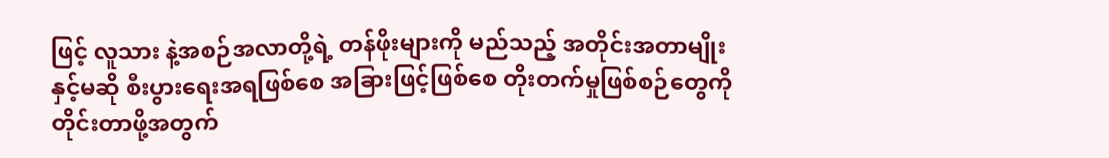ဖြင့် လူသား နဲ့အစဉ်အလာတို့ရဲ့ တန်ဖိုးများကို မည်သည့် အတိုင်းအတာမျိုးနှင့်မဆို စီးပွားရေးအရဖြစ်စေ အခြားဖြင့်ဖြစ်စေ တိုးတက်မှုဖြစ်စဉ်တွေကို တိုင်းတာဖို့အတွက်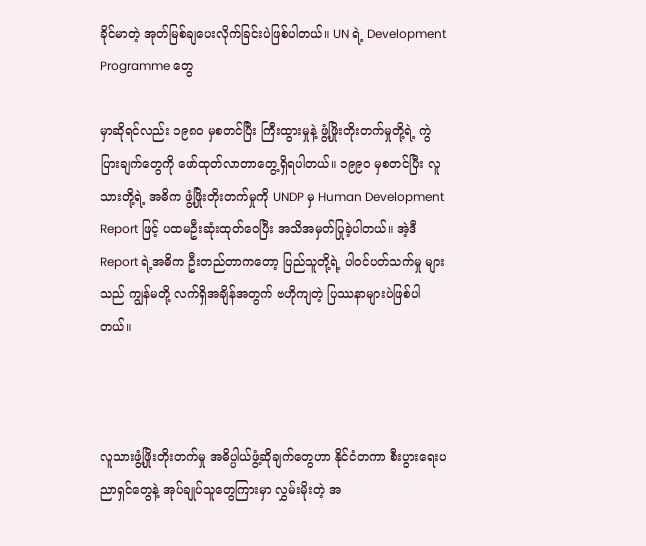ခိုင်မာတဲ့ အုတ်မြစ်ချပေးလိုက်ခြင်းပဲဖြစ်ပါတယ်။ UN ရဲ့ Development Programme တွေ

မှာဆိုရင်လည်း ၁၉၈၀ မှစတင်ပြီး ကြီးထွားမှုနဲ့ ဖွံ့ဖြိုးတိုးတက်မှုတို့ရဲ့ ကွဲပြားချက်တွေကို ဖော်ထုတ်လာတာတွေ့ရှိရပါတယ်။ ၁၉၉၀ မှစတင်ပြီး လူသားတို့ရဲ့ အဓိက ဖွံ့ဖြိုးတိုးတက်မှုကို UNDP မှ Human Development Report ဖြင့် ပထမဦးဆုံးထုတ်ဝေပြီး အသိအမှတ်ပြုခဲ့ပါတယ်။ အဲ့ဒီ Report ရဲ့အဓိက ဦးတည်တာကတော့ ပြည်သူတို့ရဲ့ ပါဝင်ပတ်သက်မှု များသည် ကျွန်မတို့ လက်ရှိအချိန်အတွက် ဗဟိုကျတဲ့ ပြဿနာများပဲဖြစ်ပါတယ်။



လူသားဖွံ့ဖြိုးတိုးတက်မှု အဓိပ္ပါယ်ဖွံ့ဆိုချက်တွေဟာ နိုင်ငံတကာ စီးပွားရေးပညာရှင်တွေနဲ့ အုပ်ချုပ်သူတွေကြားမှာ လွှမ်းမိုးတဲ့ အ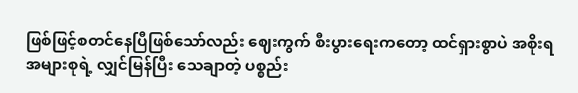ဖြစ်ဖြင့်စတင်နေပြီဖြစ်သော်လည်း ဈေးကွက် စီးပွားရေးကတော့ ထင်ရှားစွာပဲ အစိုးရအများစုရဲ့ လျှင်မြန်ပြီး သေချာတဲ့ ပစ္စည်း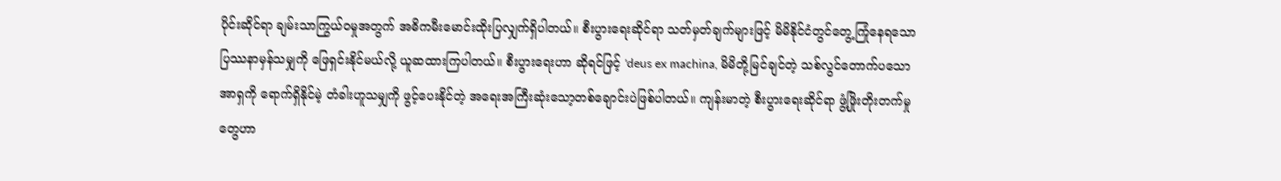ပိုင်းဆိုင်ရာ ချမ်းသာကြွယ်ဝမှုအတွက် အဓိကမီးမောင်းထိုးပြလျှက်ရှိပါတယ်။ စီးပွားရေးဆိုင်ရာ သတ်မှတ်ချက်များဖြင့် မိမိနိုင်ငံတွင်တွေ့ကြုံနေရသော ပြဿနာမှန်သမျှကို ဖြေရှင်းနိုင်မယ်လို့ ယူဆထားကြပါတယ်။ စီးပွားရေးဟာ ဆိုရင်ဖြင့် 'deus ex machina, မိမိတို့မြင်ချင်တဲ့ သစ်လွင်တောက်ပသော အာရှကို ရောက်ရှိနိုင်မဲ့ တံခါးဟူသမျှကို ဖွင့်ပေးနိုင်တဲ့ အရေးအကြီးဆုံးသော့တစ်ချောင်းပဲဖြစ်ပါတယ်။ ကျန်းမာတဲ့ စီးပွားရေးဆိုင်ရာ ဖွံ့ဖြိုးတိုးတက်မှုတွေဟာ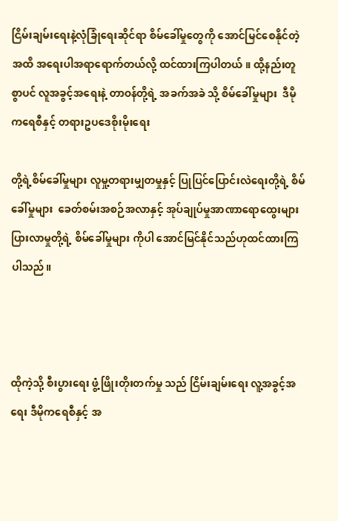ငြိမ်းချမ်းရေးနဲ့လုံခြုံရေးဆိုင်ရာ စိမ်ခေါ်မှုတွေကို အောင်မြင်စေနိုင်တဲ့အထိ အရေးပါအရာရောက်တယ်လို့ ထင်ထားကြပါတယ်။ ထို့နည်းတူစွာပင် လူအခွင့်အရေးနဲ့ တာဝန်တို့ရဲ့ အခက်အခဲ သို့ စိမ်ခေါ်မှုများ  ဒီမိုကရေစီနှင့် တရားဥပဒေစိုးမိုးရေး

တို့ရဲ့စိမ်ခေါ်မှုများ လူမှု့တရားမျှတမှုနှင့် ပြုပြင်ပြောင်းလဲရေးတို့ရဲ့ စိမ်ခေါ်မှုများ  ခေတ်စမ်းအစဉ်အလာနှင့် အုပ်ချုပ်မှုအာဏာရောထွေးများပြားလာမှုတို့ရဲ့ စိမ်ခေါ်မှုများ ကိုပါ အောင်မြင်နိုင်သည်ဟုထင်ထားကြပါသည်။



ထိုကဲ့သို့ စီးပွားရေး ဖွံ့ဖြိုးတိုးတက်မှု သည် ငြိမ်းချမ်းရေး လူ့အခွင့်အရေး ဒီမိုကရေစီနှင့် အ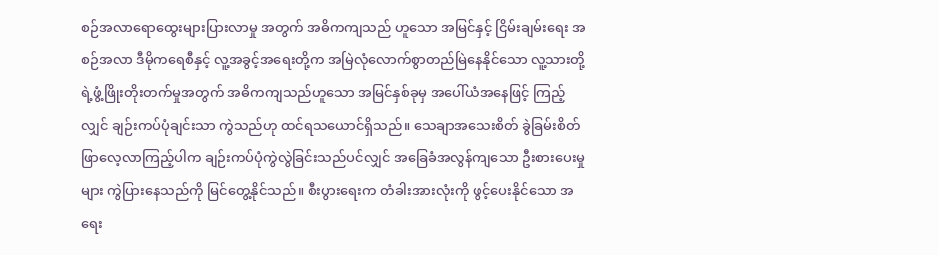စဉ်အလာရောထွေးများပြားလာမှု အတွက် အဓိကကျသည် ဟူသော အမြင်နှင့် ငြိမ်းချမ်းရေး အစဉ်အလာ ဒီမိုကရေစီနှင့် လူ့အခွင့်အရေးတို့က အမြဲလုံလောက်စွာတည်မြဲနေနိုင်သော လူ့သားတို့ရဲ့ဖွံ့ဖြိုးတိုးတက်မှုအတွက် အဓိကကျသည်ဟူသော အမြင်နှစ်ခုမှ အပေါ်ယံအနေဖြင့် ကြည့်လျှင် ချဉ်းကပ်ပုံချင်းသာ ကွဲသည်ဟု ထင်ရသယောင်ရှိသည်။ သေချာအသေးစိတ် ခွဲခြမ်းစိတ်ဖြာလေ့လာကြည့်ပါက ချဉ်းကပ်ပုံကွဲလွဲခြင်းသည်ပင်လျှင် အခြေခံအလွန်ကျသော ဦးစားပေးမှုများ ကွဲပြားနေသည်ကို မြင်တွေ့နိုင်သည်။ စီးပွားရေးက တံခါးအားလုံးကို ဖွင့်ပေးနိုင်သော အရေး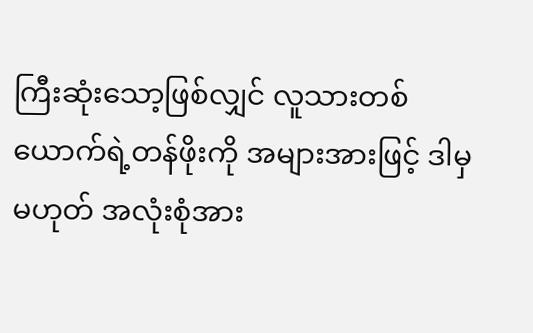ကြီးဆုံးသော့ဖြစ်လျှင် လူသားတစ်ယောက်ရဲ့တန်ဖိုးကို အများအားဖြင့် ဒါမှမဟုတ် အလုံးစုံအား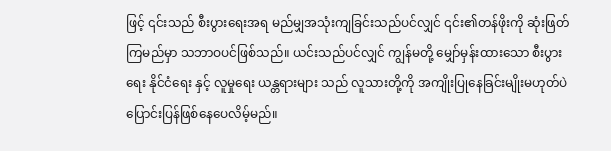ဖြင့် ၎င်းသည် စီးပွားရေးအရ မည်မျှအသုံးကျခြင်းသည်ပင်လျှင် ၎င်း၏တန်ဖိုးကို ဆုံးဖြတ်ကြမည်မှာ သဘာဝပင်ဖြစ်သည်။ ယင်းသည်ပင်လျှင် ကျွန်မတို့ မျှော်မှန်းထားသော စီးပွားရေး နိုင်ငံရေး နှင့် လူမှုရေး ယန္တရားများ သည် လူသားတို့ကို အကျိုးပြုနေခြင်းမျိုးမဟုတ်ပဲ ပြောင်းပြန်ဖြစ်နေပေလိမ့်မည်။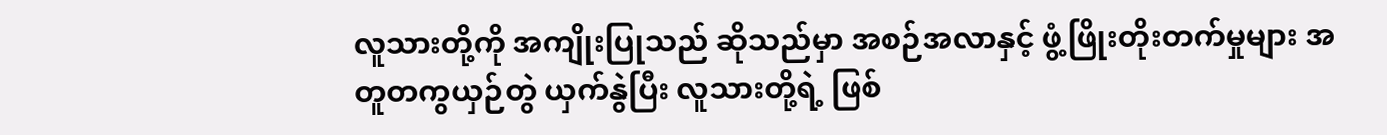လူသားတို့ကို အကျိုးပြုသည် ဆိုသည်မှာ အစဉ်အလာနှင့် ဖွံ့ဖြိုးတိုးတက်မှုများ အတူတကွယှဉ်တွဲ ယှက်နွဲပြီး လူသားတို့ရဲ့ ဖြစ်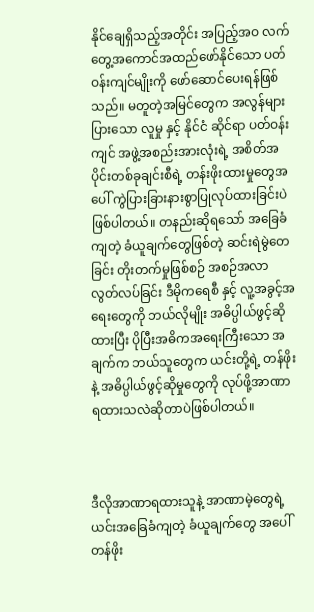နိုင်ချေရှိသည့်အတိုင်း အပြည့်အဝ လက်တွေ့အကောင်အထည်ဖော်နိုင်သော ပတ်ဝန်းကျင်မျိုးကို ဖော်ဆောင်ပေးရန်ဖြစ်သည်။ မတူတဲ့အမြင်တွေက အလွန်များပြားသော လူမှု နှင့် နိုင်ငံ ဆိုင်ရာ ပတ်ဝန်းကျင် အဖွဲ့အစည်းအားလုံးရဲ့ အစိတ်အပိုင်းတစ်ခုချင်းစီရဲ့ တန်းဖိုးထားမှုတွေအပေါ် ကွဲပြားခြားနားစွာပြုလုပ်ထားခြင်းပဲဖြစ်ပါတယ်။ တနည်းဆိုရသော် အခြေခံကျတဲ့ ခံယူချက်တွေဖြစ်တဲ့ ဆင်းရဲမွဲတေခြင်း တိုးတက်မှုဖြစ်စဉ် အစဉ်အလာ လွတ်လပ်ခြင်း ဒီမိုကရေစီ နှင့် လူ့အခွင့်အရေးတွေကို ဘယ်လိုမျိုး အဓိပ္ပါယ်ဖွင့်ဆိုထားပြီး ပိုပြီးအဓိကအရေးကြီးသော အချက်က ဘယ်သူတွေက ယင်းတို့ရဲ့ တန်ဖိုးနဲ့ အဓိပ္ပါယ်ဖွင့်ဆိုမှုတွေကို လုပ်ဖို့အာဏာရထားသလဲဆိုတာပဲဖြစ်ပါတယ်။



ဒီလိုအာဏာရထားသူနဲ့ အာဏာမဲ့တွေရဲ့ ယင်းအခြေခံကျတဲ့ ခံယူချက်တွေ အပေါ် တန်ဖိုး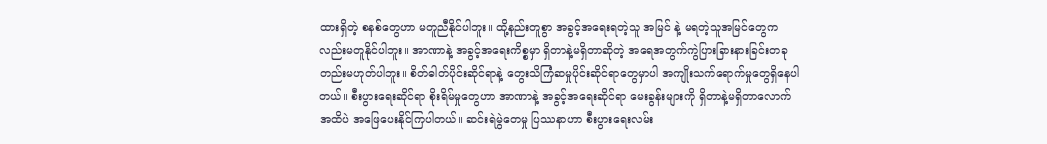ထားရှိတဲ့ စနစ်တွေဟာ မတူညီနိုင်ပါဘူး။ ထို့နည်းတူစွာ အခွင့်အရေးရတဲ့သူ အမြင် နဲ့ မရတဲ့သူအမြင်တွေကလည်းမတူနိုင်ပါဘူး။ အာဏာနဲ့ အခွင့်အရေးကိစ္စမှာ ရှိတာနဲ့မရှိတာဆိုတဲ့ အရေအတွက်ကွဲပြားခြားနားခြင်းတခုတည်းမဟုတ်ပါဘူး။ စိတ်ဓါတ်ပိုင်းဆိုင်ရာနဲ့ တွေးသိကြံဆမှုပိုင်းဆိုင်ရာတွေမှာပါ အကျိုးသက်ရောက်မှုတွေရှိနေပါတယ်။ စီးပွားရေးဆိုင်ရာ စိုးရိမ်မှုတွေဟာ အာဏာနဲ့ အခွင့်အရေးဆိုင်ရာ မေးခွန်းများကို ရှိတာနဲ့မရှိတာလောက်အထိပဲ အဖြေပေးနိုင်ကြပါတယ်။ ဆင်းရဲမွဲတေမှု ပြဿနာဟာ စီးပွားရေးလမ်း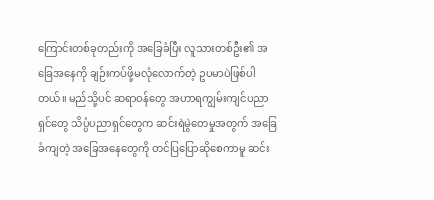ကြောင်းတစ်ခုတည်းကို အခြေခံပြီး လူသားတစ်ဦး၏ အခြေအနေကို ချဉ်းကပ်ဖို့မလုံလောက်တဲ့ ဥပမာပဲဖြစ်ပါတယ်။ မည်သို့ပင် ဆရာဝန်တွေ အဟာရကျွမ်းကျင်ပညာရှင်တွေ သိပ္ပံပညာရှင်တွေက ဆင်းရဲမွဲတေမှုအတွက် အခြေခံကျတဲ့ အခြေအနေတွေကို တင်ပြပြောဆိုစေကာမူ ဆင်း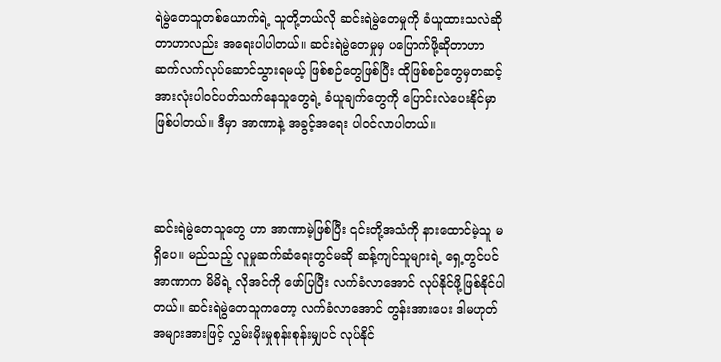ရဲမွဲတေသူတစ်ယောက်ရဲ့ သူတို့ဘယ်လို ဆင်းရဲမွဲတေမှုကို ခံယူထားသလဲဆိုတာဟာလည်း အရေးပါပါတယ်။ ဆင်းရဲမွဲတေမှုမှ ပပြောက်ဖို့ဆိုတာဟာ ဆက်လက်လုပ်ဆောင်သွားရမယ့် ဖြစ်စဉ်တွေဖြစ်ပြီး ထိုဖြစ်စဉ်တွေမှတဆင့် အားလုံးပါဝင်ပတ်သက်နေသူတွေရဲ့ ခံယူချက်တွေကို ပြောင်းလဲပေးနိုင်မှာဖြစ်ပါတယ်။ ဒီမှာ အာဏာနဲ့ အခွင့်အရေး ပါဝင်လာပါတယ်။



ဆင်းရဲမွဲတေသူတွေ ဟာ အာဏာမဲ့ဖြစ်ပြီး ၎င်းတို့အသံကို နားထောင်မဲ့သူ မရှိပေ။ မည်သည့် လူမှုဆက်ဆံရေးတွင်မဆို ဆန့်ကျင်သူများရဲ့ ရှေ့တွင်ပင် အာဏာက မိမိရဲ့ လိုအင်ကို ဖော်ပြပြီး လက်ခံလာအောင် လုပ်နိုင်ဖို့ဖြစ်နိုင်ပါတယ်။ ဆင်းရဲမွဲတေသူကတော့ လက်ခံလာအောင် တွန်းအားပေး ဒါမဟုတ် အများအားဖြင့် လွှမ်းမိုးမှုစုန်းစုန်းမျှပင် လုပ်နိုင်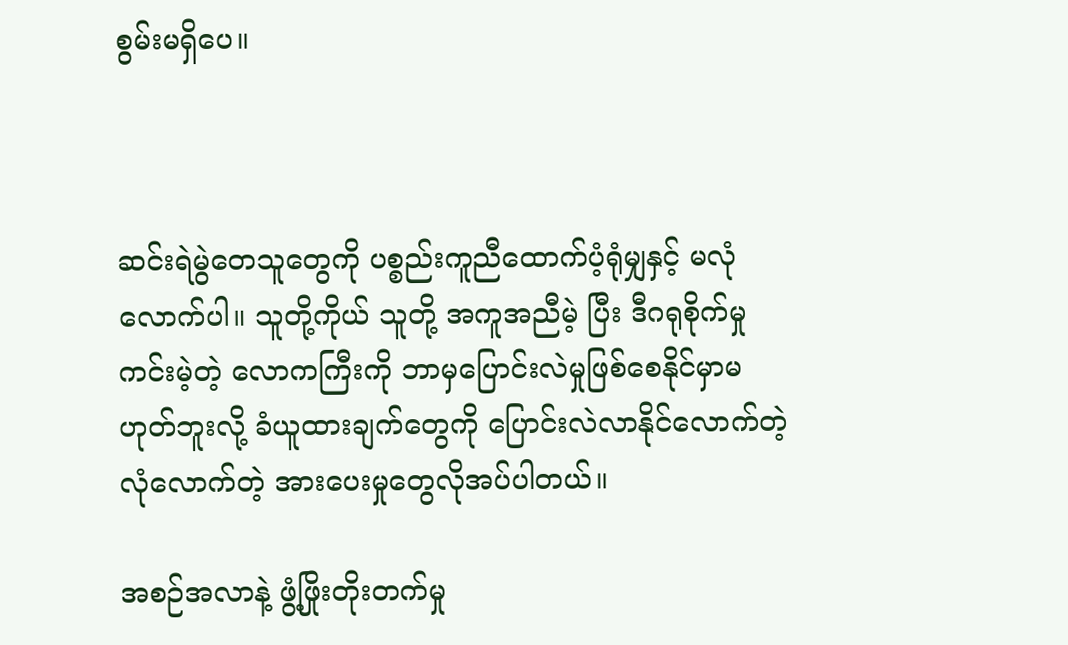စွမ်းမရှိပေ။



ဆင်းရဲမွဲတေသူတွေကို ပစ္စည်းကူညီထောက်ပံ့ရုံမျှနှင့် မလုံလောက်ပါ။ သူတို့ကိုယ် သူတို့ အကူအညီမဲ့ ပြီး ဒီဂရုစိုက်မှုကင်းမဲ့တဲ့ လောကကြီးကို ဘာမှပြောင်းလဲမှုဖြစ်စေနိုင်မှာမဟုတ်ဘူးလို့ ခံယူထားချက်တွေကို ပြောင်းလဲလာနိုင်လောက်တဲ့ လုံလောက်တဲ့ အားပေးမှုတွေလိုအပ်ပါတယ်။

အစဉ်အလာနဲ့ ဖွံ့ဖြိုးတိုးတက်မှု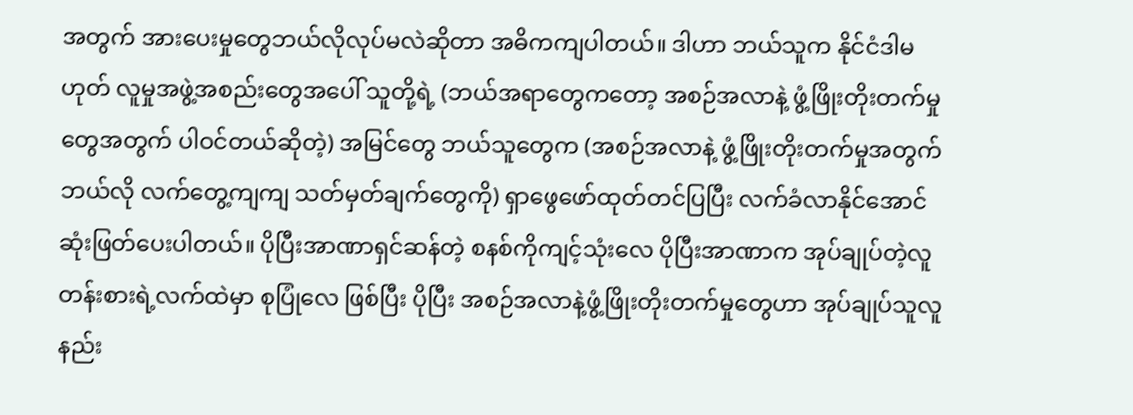အတွက် အားပေးမှုတွေဘယ်လိုလုပ်မလဲဆိုတာ အဓိကကျပါတယ်။ ဒါဟာ ဘယ်သူက နိုင်ငံဒါမဟုတ် လူမှုအဖွဲ့အစည်းတွေအပေါ် သူတို့ရဲ့ (ဘယ်အရာတွေကတော့ အစဉ်အလာနဲ့ ဖွံ့ဖြိုးတိုးတက်မှုတွေအတွက် ပါဝင်တယ်ဆိုတဲ့) အမြင်တွေ ဘယ်သူတွေက (အစဉ်အလာနဲ့ ဖွံ့ဖြိုးတိုးတက်မှုအတွက် ဘယ်လို လက်တွေ့ကျကျ သတ်မှတ်ချက်တွေကို) ရှာဖွေဖော်ထုတ်တင်ပြပြီး လက်ခံလာနိုင်အောင် ဆုံးဖြတ်ပေးပါတယ်။ ပိုပြီးအာဏာရှင်ဆန်တဲ့ စနစ်ကိုကျင့်သုံးလေ ပိုပြီးအာဏာက အုပ်ချုပ်တဲ့လူတန်းစားရဲ့လက်ထဲမှာ စုပြုံလေ ဖြစ်ပြီး ပိုပြီး အစဉ်အလာနဲ့ဖွံ့ဖြိုးတိုးတက်မှုတွေဟာ အုပ်ချုပ်သူလူနည်း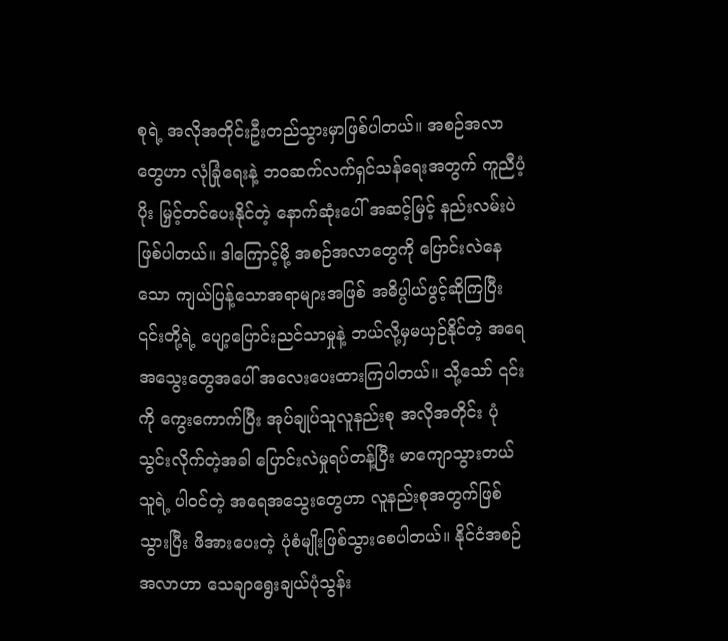စုရဲ့ အလိုအတိုင်းဦးတည်သွားမှာဖြစ်ပါတယ်။ အစဉ်အလာတွေဟာ လုံခြုံရေးနဲ့ ဘဝဆက်လက်ရှင်သန်ရေးအတွက် ကူညီပံ့ပိုး မြှင့်တင်ပေးနိုင်တဲ့ နောက်ဆုံးပေါ် အဆင့်မြင့် နည်းလမ်းပဲဖြစ်ပါတယ်။ ဒါကြောင့်မို့ အစဉ်အလာတွေကို ပြောင်းလဲနေသော ကျယ်ပြန့်သောအရာများအဖြစ် အဓိပ္ပါယ်ဖွင့်ဆိုကြပြီး ၎င်းတို့ရဲ့ ပျော့ပြောင်းညင်သာမှုနဲ့ ဘယ်လို့မှမယှဉ်နိုင်တဲ့ အရေအသွေးတွေအပေါ် အလေးပေးထားကြပါတယ်။ သို့သော် ၎င်းကို ကွေးကောက်ပြီး အုပ်ချုပ်သူလူနည်းစု အလိုအတိုင်း ပုံသွင်းလိုက်တဲ့အခါ ပြောင်းလဲမှုရပ်တန့်ပြီး မာကျောသွားတယ် သူရဲ့ ပါဝင်တဲ့ အရေအသွေးတွေဟာ လူနည်းစုအတွက်ဖြစ်သွားပြီး ဖိအားပေးတဲ့ ပုံစံမျိုးဖြစ်သွားစေပါတယ်။ နိုင်ငံအစဉ်အလာဟာ သေချာရွေးချယ်ပုံသွန်း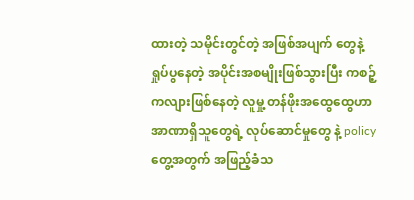ထားတဲ့ သမိုင်းတွင်တဲ့ အဖြစ်အပျက် တွေနဲ့ ရှုပ်ပွနေတဲ့ အပိုင်းအစမျိုးဖြစ်သွားပြီး ကစဉ့်ကလျားဖြစ်နေတဲ့ လူမှု့ တန်ဖိုးအထွေထွေဟာ အာဏာရှိသူတွေရဲ့ လုပ်ဆောင်မှုတွေ နဲ့ policy တွေ့အတွက် အဖြည့်ခံသ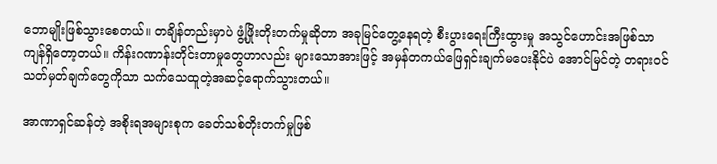ဘောမျိုးဖြစ်သွားစေတယ်။ တချိန်တည်းမှာပဲ ဖွံ့ဖြိုးတိုးတက်မှုဆိုတာ အခုမြင်တွေ့နေရတဲ့ စီးပွားရေးကြီးထွားမှု အသွင်ဟောင်းအဖြစ်သာကျန်ရှိတော့တယ်။ ကိန်းဂဏာန်းတိုင်းတာမှုတွေဟာလည်း များသောအားဖြင့် အမှန်တကယ်ဖြေရှင်းချက်မပေးနိုင်ပဲ အောင်မြင်တဲ့ တရားဝင် သတ်မှတ်ချက်တွေကိုသာ သက်သေထူတဲ့အဆင့်ရောက်သွားတယ်။

အာဏာရှင်ဆန်တဲ့ အစိုးရအများစုက ခေတ်သစ်တိုးတက်မှုဖြစ်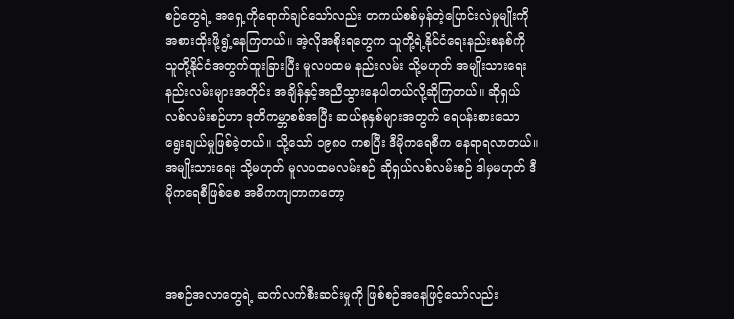စဉ်တွေရဲ့ အရှေ့ကိုရောက်ချင်သော်လည်း တကယ်စစ်မှန်တဲ့ပြောင်းလဲမှုမျိုးကို အစားထိုးဖို့ရွံ့နေကြတယ်။ အဲ့လိုအစိုးရတွေက သူတို့ရဲ့နိုင်ငံရေးနည်းစနစ်ကို သူတို့နိုင်ငံအတွက်ထူးခြားပြီး မူလပထမ နည်းလမ်း သို့မဟုတ် အမျိုးသားရေးနည်းလမ်းများအတိုင်း အချိန်နှင့်အညီသွားနေပါတယ်လို့ဆိုကြတယ်။ ဆိုရှယ်လစ်လမ်းစဉ်ဟာ ဒုတိကမ္ဘာစစ်အပြီး ဆယ်စုနှစ်များအတွက် ရေပန်းစားသော ရွေးချယ်မှုဖြစ်ခဲ့တယ်။ သို့သော် ၁၉၈၀ ကစပြီး ဒီမိုကရေစီက နေရာရလာတယ်။ အမျိုးသားရေး သို့မဟုတ် မူလပထမလမ်းစဉ် ဆိုရှယ်လစ်လမ်းစဉ် ဒါမှမဟုတ် ဒီမိုကရေစီဖြစ်စေ အဓိကကျတာကတော့



အစဉ်အလာတွေရဲ့ ဆက်လက်စီးဆင်းမှုကို ဖြစ်စဉ်အနေဖြင့်သော်လည်း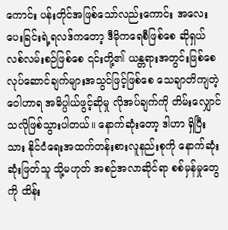ကောင်း ပန်းတိုင်အဖြစ်သော်လည်းကောင်း အလေးပေးခြင်းရဲ့ရလဒ်ကတော့ ဒီမိုကရေစီဖြစ်စေ ဆိုရှယ်လစ်လမ်းစဉ်ဖြစ်စေ ၎င်းတို့၏ ယန္တရားအတွင်းဖြစ်စေ လုပ်ဆောင်ချက်များအသွင်ဖြင့်ဖြစ်စေ သေချာတိကျတဲ့ ဝေါဟာရ အဓိပ္ပါယ်ဖွင့်ဆိုမှု လိုအပ်ချက်ကို တိမ်းလျှောင်သလိုဖြစ်သွားပါတယ်။ နောက်ဆုံးတော့ ဒါဟာ ရှိပြီးသား နိုင်ငံရေးအထက်တန်းစားလူနည်းစုကို နောက်ဆုံး ဆုံးဖြတ်သူ သို့မဟုတ် အစဉ်အလာဆိုင်ရာ စစ်မှန်မှုတွေကို ထိန်း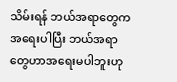သိမ်းရန် ဘယ်အရာတွေက အရေးပါပြီး ဘယ်အရာတွေဟာအရေးမပါဘူးဟု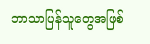ဘာသာပြန်သူတွေအဖြစ်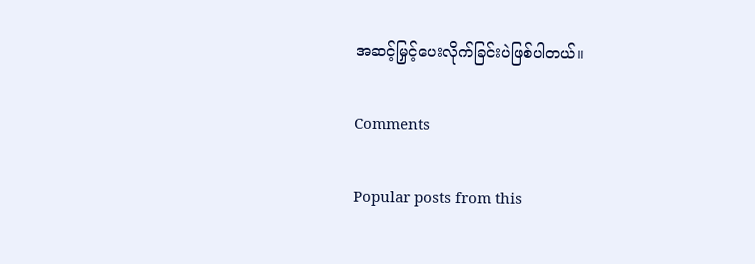အဆင့်မြှင့်ပေးလိုက်ခြင်းပဲဖြစ်ပါတယ်။

Comments

Popular posts from this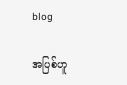blog

အပြစ်ဟူ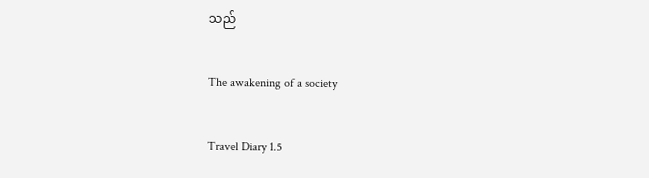သည်

The awakening of a society

Travel Diary 1.5